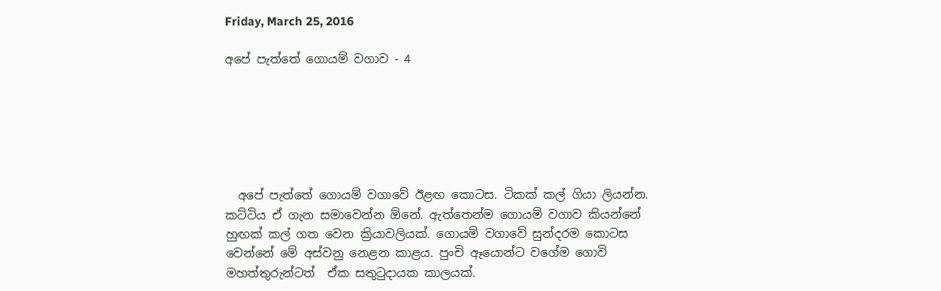Friday, March 25, 2016

අපේ පැත්තේ ගොයම් වගාව - 4






  අපේ පැත්තේ ගොයම් වගාවේ ඊළඟ කොටස. ටිකක් කල් ගියා ලියන්න. කට්ටිය ඒ ගැන සමාවෙන්න ඕනේ. ඇත්තෙන්ම ගොයම් වගාව කියන්නේ හුඟක් කල් ගත වෙන ක්‍රියාවලියක්. ගොයම් වගාවේ සුන්දරම කොටස වෙන්නේ මේ අස්වනු නෙළන කාළය. පුංචි ඈයොන්ට වගේම ගොවි මහත්තුරුන්ටත්  ඒක සතුටුදායක කාලයක්.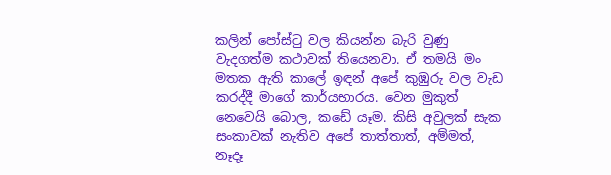කලින් පෝස්ටු වල කියන්න බැරි වුණු වැදගත්ම කථාවක් තියෙනවා. ඒ තමයි මං මතක ඇති කාලේ ඉඳන් අපේ කුඹුරු වල වැඩ කරද්දී මාගේ කාර්යභාරය. වෙන මුකුත් නෙවෙයි බොල, කඩේ යෑම. කිසි අවුලක් සැක සංකාවක් නැතිව අපේ තාත්තාත්, අම්මත්, නෑදෑ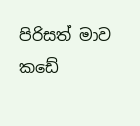පිරිසත් මාව කඩේ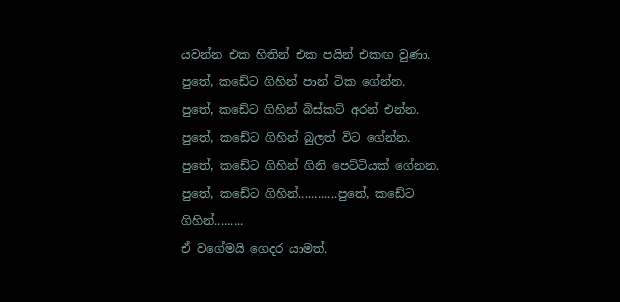යවන්න එක හිතින් එක පයින් එකඟ වුණා.
පුතේ, කඩේට ගිහින් පාන් ටික ගේන්න. පුතේ, කඩේට ගිහින් බිස්කට් අරන් එන්න. පුතේ, කඩේට ගිහින් බුලත් විට ගේන්න. පුතේ, කඩේට ගිහින් ගිනි පෙට්ටියක් ගේනන. පුතේ, කඩේට ගිහින්............පුතේ, කඩේට ගිහින්.........
ඒ වගේමයි ගෙදර යාමත්.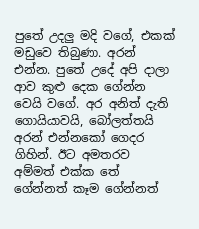පුතේ උදලු මදි වගේ, එකක් මඩුවෙ තිබුණා. අරන් එන්න. පුතේ උදේ අපි දාලා ආව කුළු දෙක ගේන්න වෙයි වගේ. අර අනිත් දැති ගොයියාවයි, බෝලත්තයි අරන් එන්නකෝ ගෙදර ගිහින්. ඊට අමතරව අම්මත් එක්ක තේ ගේන්නත් කෑම ගේන්නත්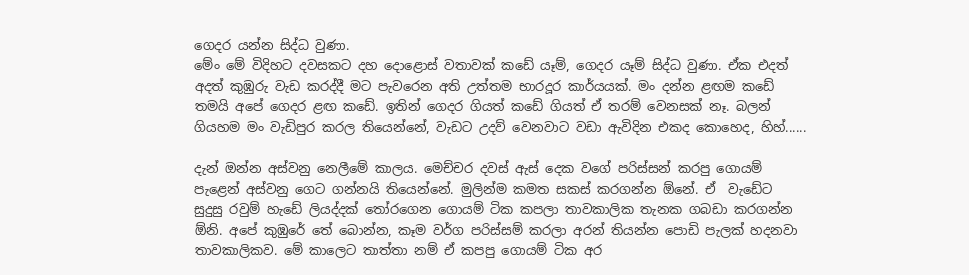ගෙදර යන්න සිද්ධ වුණා.
මේං මේ විදිහට දවසකට දහ දොළොස් වතාවක් කඩේ යෑම්, ගෙදර යෑම් සිද්ධ වුණා. ඒක එදත් අදත් කුඹුරු වැඩ කරද්දී මට පැවරෙන අති උත්තම භාරදූර කාර්යයක්. මං දන්න ළඟම කඩේ තමයි අපේ ගෙදර ළඟ කඩේ. ඉතින් ගෙදර ගියත් කඩේ ගියත් ඒ තරම් වෙනසක් නෑ. බලන් ගියහම මං වැඩිපුර කරල තියෙන්නේ, වැඩට උදව් වෙනවාට වඩා ඇවිදින එකද කොහෙද, හිහ්......

දැන් ඔන්න අස්වනු නෙලීමේ කාලය. මෙච්චර දවස් ඇස් දෙක වගේ පරිස්සන් කරපු ගොයම් පැළෙන් අස්වනු ගෙට ගන්නයි තියෙන්නේ. මුලින්ම කමත සකස් කරගන්න ඕනේ. ඒ  වැඩේට සුදුසු රවුම් හැඩේ ලියද්දක් තෝරගෙන ගොයම් ටික කපලා තාවකාලික තැනක ගබඩා කරගන්න ඕනි. අපේ කුඹුරේ තේ බොන්න, කෑම වර්ග පරිස්සම් කරලා අරන් තියන්න පොඩි පැලක් හදනවා තාවකාලිකව. මේ කාලෙට තාත්තා නම් ඒ කපපු ගොයම් ටික අර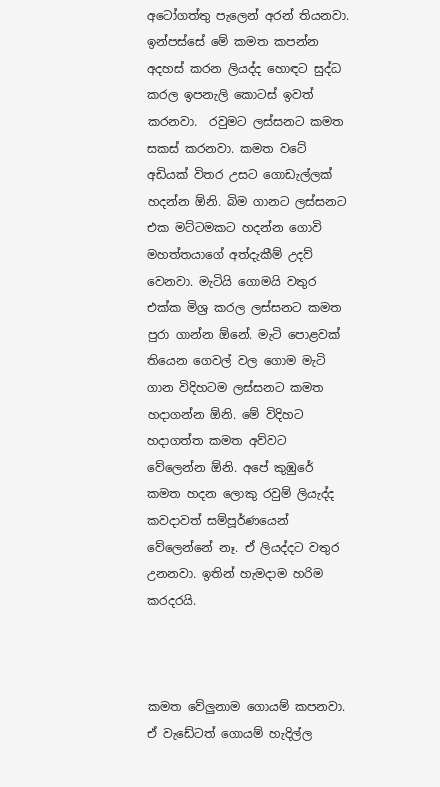අටෝගත්තු පැලෙන් අරන් තියනවා. ඉන්පස්සේ මේ කමත කපන්න අදහස් කරන ලියද්ද හොඳට සුද්ධ කරල ඉපනැලි කොටස් ඉවත් කරනවා.  රවුමට ලස්සනට කමත සකස් කරනවා. කමත වටේ අඩියක් විතර උසට ගොඩැල්ලක් හදන්න ඕනි. බිම ගානට ලස්සනට එක මට්ටමකට හදන්න ගොවි මහත්තයාගේ අත්දැකීම් උදව් වෙනවා. මැටියි ගොමයි වතුර එක්ක මිශ්‍ර කරල ලස්සනට කමත පුරා ගාන්න ඕනේ. මැටි පොළවක් තියෙන ගෙවල් වල ගොම මැටි ගාන විදිහටම ලස්සනට කමත හදාගන්න ඕනි. මේ විදිහට හදාගත්ත කමත අව්වට වේලෙන්න ඕනි. අපේ කුඹුරේ කමත හදන ලොකු රවුම් ලියැද්ද කවදාවත් සම්පූර්ණයෙන් වේලෙන්නේ නෑ. ඒ ලියද්දට වතුර උනනවා. ඉතින් හැමදාම හරිම කරදරයි.



කමත වේලුනාම ගොයම් කපනවා. ඒ වැඩේටත් ගොයම් හැදිල්ල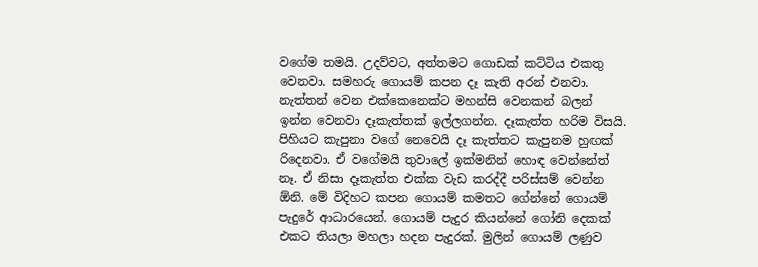වගේම තමයි. උදව්වට, අත්තමට ගොඩක් කට්ටිය එකතු වෙනවා. සමහරු ගොයම් කපන දෑ කැති අරන් එනවා. නැත්තන් වෙන එක්කෙනෙක්ට මහන්සි වෙනකන් බලන් ඉන්න වෙනවා දෑකැත්තක් ඉල්ලගන්න. දෑකැත්ත හරිම විසයි. පිහියට කැපුනා වගේ නෙවෙයි දෑ කැත්තට කැපුනම හුඟක් රිදෙනවා. ඒ වගේමයි තුවාලේ ඉක්මනින් හොඳ වෙන්නේත් නෑ. ඒ නිසා දෑකැත්ත එක්ක වැඩ කරද්දී පරිස්සම් වෙන්න ඕනි. මේ විදිහට කපන ගොයම් කමතට ගේන්නේ ගොයම් පැදුරේ ආධාරයෙන්. ගොයම් පැදුර කියන්නේ ගෝනි දෙකක් එකට තියලා මහලා හදන පැදුරක්. මුලින් ගොයම් ලණුව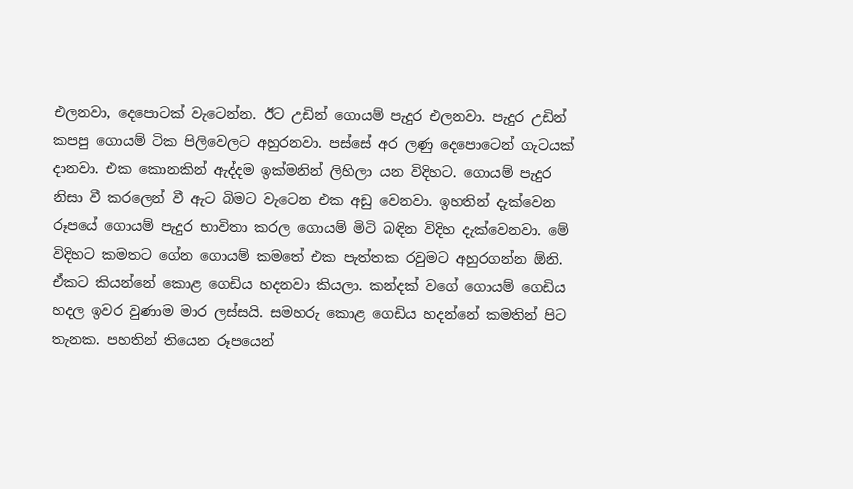එලනවා, දෙපොටක් වැටෙන්න. ඊට උඩින් ගොයම් පැදුර එලනවා. පැදුර උඩින් කපපු ගොයම් ටික පිලිවෙලට අහුරනවා. පස්සේ අර ලණු දෙපොටෙන් ගැටයක් දානවා. එක කොනකින් ඇද්දම ඉක්මනින් ලිහිලා යන විදිහට. ගොයම් පැදුර නිසා වී කරලෙන් වී ඇට බිමට වැටෙන එක අඩු වෙනවා. ඉහතින් දැක්වෙන රූපයේ ගොයම් පැදුර භාවිතා කරල ගොයම් මිටි බඳින විදිහ දැක්වෙනවා. මේ විදිහට කමතට ගේන ගොයම් කමතේ එක පැත්තක රවුමට අහුරගන්න ඕනි. ඒකට කියන්නේ කොළ ගෙඩිය හදනවා කියලා. කන්දක් වගේ ගොයම් ගෙඩිය හදල ඉවර වුණාම මාර ලස්සයි. සමහරු කොළ ගෙඩිය හදන්නේ කමතින් පිට තැනක. පහතින් තියෙන රූපයෙන්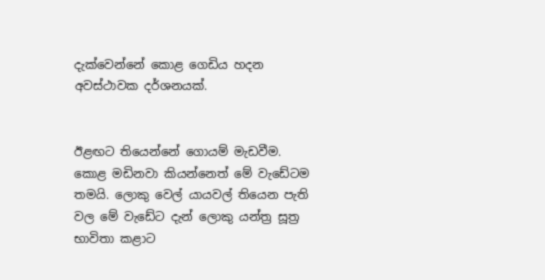දැක්වෙන්නේ කොළ ගෙඩිය හදන අවස්ථාවක දර්ශනයක්.


ඊළඟට තියෙන්නේ ගොයම් මැඩවීම. කොළ මඩිනවා කියන්නෙත් මේ වැඩේටම තමයි. ලොකු වෙල් යායවල් තියෙන පැති වල මේ වැඩේට දැන් ලොකු යන්ත්‍ර සූත්‍ර භාවිතා කළාට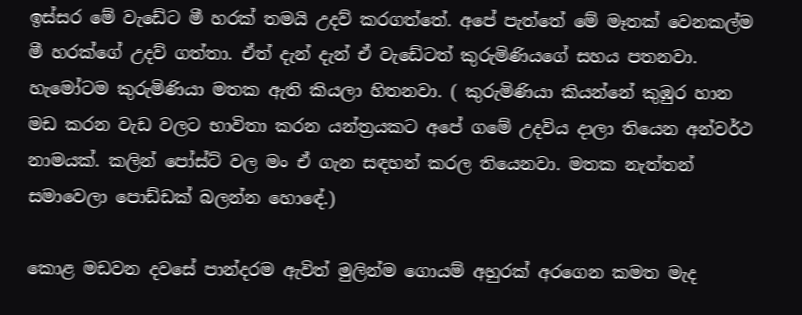ඉස්සර මේ වැඩේට මී හරක් තමයි උදව් කරගත්තේ. අපේ පැත්තේ මේ මෑතක් වෙනකල්ම මී හරක්ගේ උදව් ගත්තා. ඒත් දැන් දැන් ඒ වැඩේටත් කුරුමිණියගේ සහය පතනවා. හැමෝටම කුරුමිණියා මතක ඇති කියලා හිතනවා. ( කුරුමිණියා කියන්නේ කුඹුර හාන මඩ කරන වැඩ වලට භාවිතා කරන යන්ත්‍රයකට අපේ ගමේ උදවිය දාලා තියෙන අන්වර්ථ නාමයක්. කලින් පෝස්ට් වල මං ඒ ගැන සඳහන් කරල තියෙනවා. මතක නැත්තන් සමාවෙලා පොඩ්ඩක් බලන්න හොඳේ.)

කොළ මඩවන දවසේ පාන්දරම ඇවිත් මුලින්ම ගොයම් අහුරක් අරගෙන කමත මැද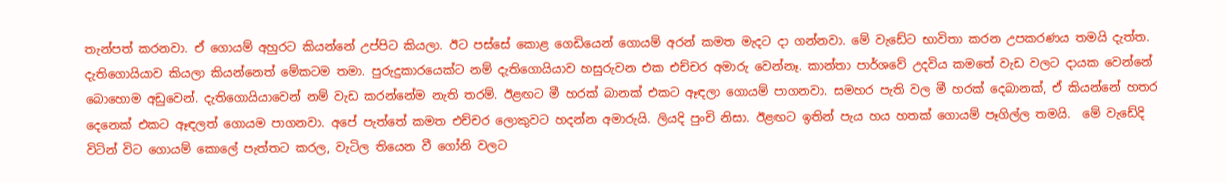තැන්පත් කරනවා. ඒ ගොයම් අහුරට කියන්නේ උප්පිට කියලා. ඊට පස්සේ කොළ ගෙඩියෙන් ගොයම් අරන් කමත මැදට දා ගන්නවා. මේ වැඩේට භාවිතා කරන උපකරණය තමයි දැත්ත. දැතිගොයියාව කියලා කියන්නෙත් මේකටම තමා. පුරුදුකාරයෙක්ට නම් දැතිගොයියාව හසුරුවන එක එච්චර අමාරු වෙන්නෑ. කාන්තා පාර්ශවේ උදවිය කමතේ වැඩ වලට දායක වෙන්නේ බොහොම අඩුවෙන්. දැතිගොයියාවෙන් නම් වැඩ කරන්නේම නැති තරම්. ඊළඟට මී හරක් බානක් එකට ඈඳලා ගොයම් පාගනවා. සමහර පැති වල මී හරක් දෙබානක්, ඒ කියන්නේ හතර දෙනෙක් එකට ඈඳලත් ගොයම පාගනවා. අපේ පැත්තේ කමත එච්චර ලොකුවට හදන්න අමාරුයි. ලියදි පුංචි නිසා. ඊළඟට ඉතින් පැය හය හතක් ගොයම් පෑගිල්ල තමයි.  මේ වැඩේදි විටින් විට ගොයම් කොලේ පැත්තට කරල, වැටිල තියෙන වී ගෝනි වලට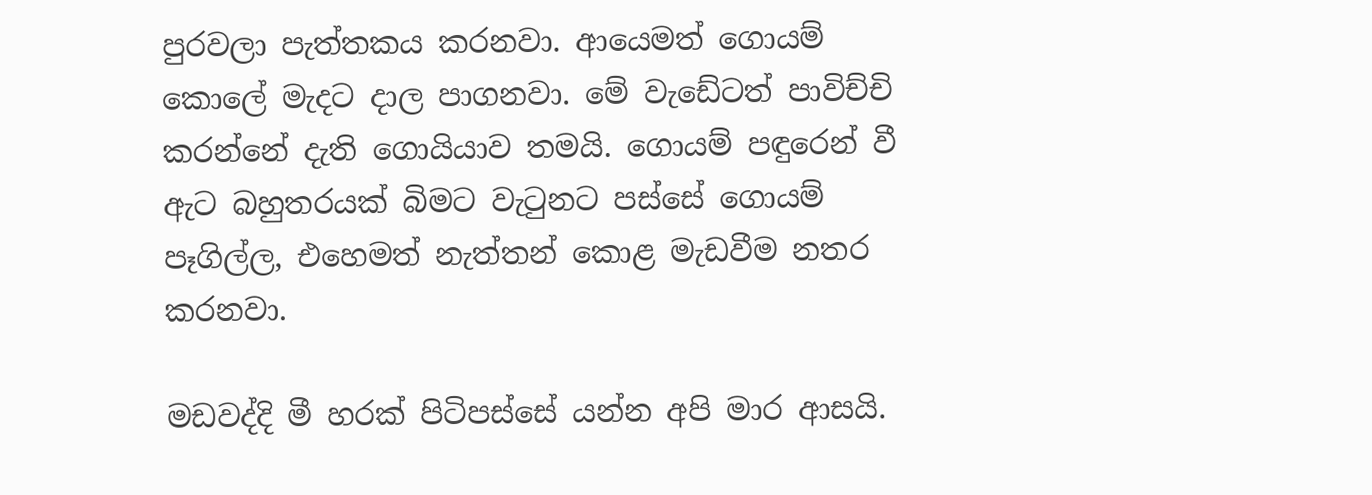පුරවලා පැත්තකය කරනවා. ආයෙමත් ගොයම් කොලේ මැදට දාල පාගනවා. මේ වැඩේටත් පාවිච්චි කරන්නේ දැති ගොයියාව තමයි. ගොයම් පඳුරෙන් වී ඇට බහුතරයක් බිමට වැටුනට පස්සේ ගොයම් පෑගිල්ල, එහෙමත් නැත්තන් කොළ මැඩවීම නතර කරනවා.

මඩවද්දි මී හරක් පිටිපස්සේ යන්න අපි මාර ආසයි.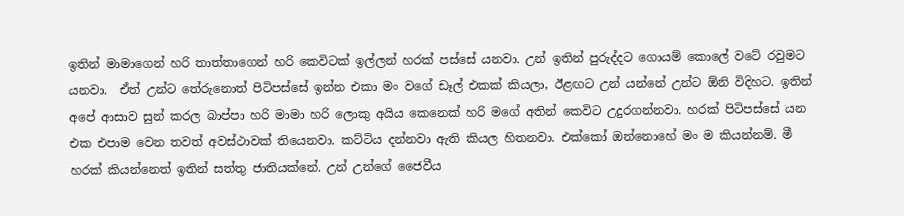ඉතින් මාමාගෙන් හරි තාත්තාගෙන් හරි කෙවිටක් ඉල්ලන් හරක් පස්සේ යනවා. උන් ඉතින් පුරුද්දට ගොයම් කොලේ වටේ රවුමට යනවා.  ඒත් උන්ට තේරුනොත් පිටිපස්සේ ඉන්න එකා මං වගේ ඩෑල් එකක් කියලා, ඊළඟට උන් යන්නේ උන්ට ඕනි විදිහට. ඉතින් අපේ ආසාව සුන් කරල බාප්පා හරි මාමා හරි ලොකු අයිය කෙනෙක් හරි මගේ අතින් කෙවිට උදුරගන්නවා. හරක් පිටිපස්සේ යන එක එපාම වෙන තවත් අවස්ථාවක් තියෙනවා. කට්ටිය දන්නවා ඇති කියල හිතනවා. එක්කෝ ඔන්නොහේ මං ම කියන්නම්. මී හරක් කියන්නෙත් ඉතින් සත්තු ජාතියක්නේ. උන් උන්ගේ ජෛවීය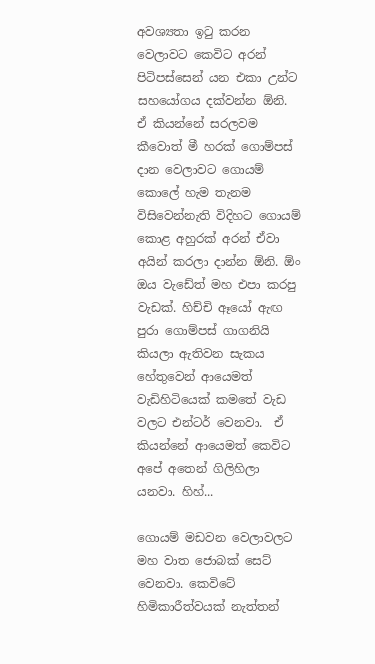අවශ්‍යතා ඉටු කරන වෙලාවට කෙවිට අරන් පිටිපස්සෙන් යන එකා උන්ට සහයෝගය දක්වන්න ඕනි. ඒ කියන්නේ සරලවම කීවොත් මී හරක් ගොම්පස් දාන වෙලාවට ගොයම් කොලේ හැම තැනම විසිවෙන්නැති විදිහට ගොයම් කොළ අහුරක් අරන් ඒවා අයින් කරලා දාන්න ඕනි. ඕං ඔය වැඩේත් මහ එපා කරපු වැඩක්. හිච්චි ඈයෝ ඇඟ පුරා ගොම්පස් ගාගනියි කියලා ඇතිවන සැකය හේතුවෙන් ආයෙමත් වැඩිහිටියෙක් කමතේ වැඩ වලට එන්ටර් වෙනවා.  ඒ කියන්නේ ආයෙමත් කෙවිට අපේ අතෙන් ගිලිහිලා යනවා. හිහ්...

ගොයම් මඩවන වෙලාවලට මහ වාත ජොබක් සෙට් වෙනවා. කෙවිටේ හිමිකාරීත්වයක් නැත්තන්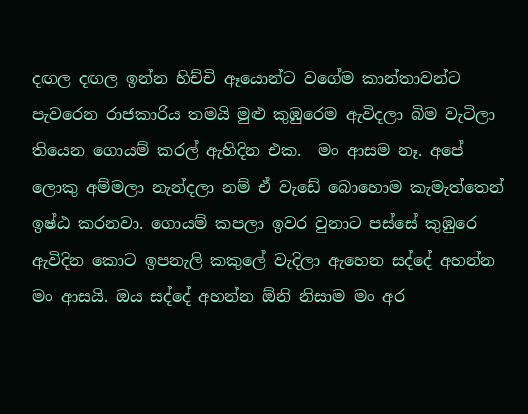දඟල දඟල ඉන්න හිච්චි ඈයොන්ට වගේම කාන්තාවන්ට පැවරෙන රාජකාරිය තමයි මුළු කුඹුරෙම ඇවිදලා බිම වැටිලා තියෙන ගොයම් කරල් ඇහිදින එක.  මං ආසම නෑ. අපේ ලොකු අම්මලා නැන්දලා නම් ඒ වැඩේ බොහොම කැමැත්තෙන් ඉෂ්ඨ කරනවා. ගොයම් කපලා ඉවර වුනාට පස්සේ කුඹුරෙ ඇවිදින කොට ඉපනැලි කකුලේ වැදිලා ඇහෙන සද්දේ අහන්න මං ආසයි. ඔය සද්දේ අහන්න ඕනි නිසාම මං අර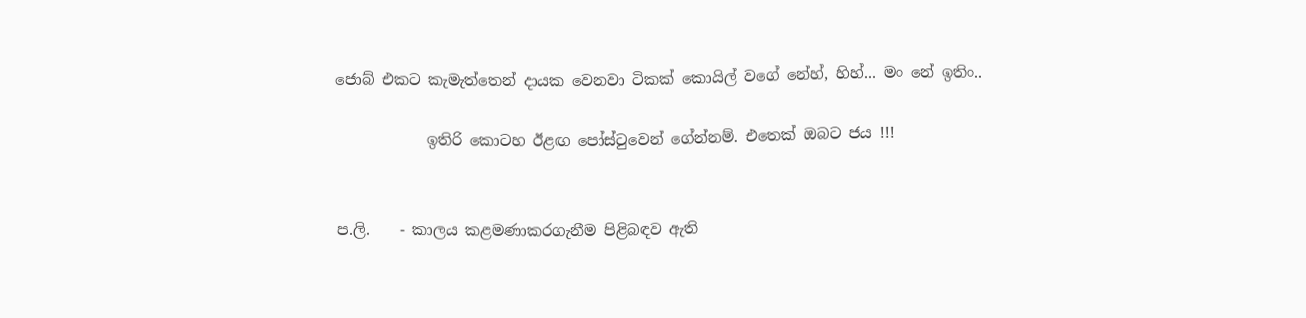ජොබ් එකට කැමැත්තෙන් දායක වෙනවා ටිකක් කොයිල් වගේ නේහ්, හිහ්... මං නේ ඉතිං..

            ඉතිරි කොටහ ඊළඟ පෝස්ටුවෙන් ගේන්නම්. එතෙක් ඔබට ජය !!!


ප.ලි.    - කාලය කළමණාකරගැනීම පිළිබඳව ඇති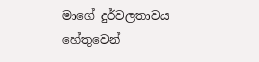මාගේ දුර්වලතාවය හේතුවෙන්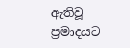ඇතිවූ ප්‍රමාදයට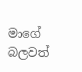මාගේ බලවත්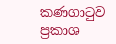කණගාටුව ප්‍රකාශ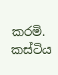කරමි. කස්ටිය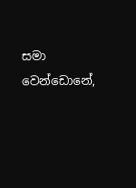සමා වෙන්ඩොනේ,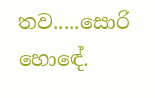තව.....සොරි හොඳේ.